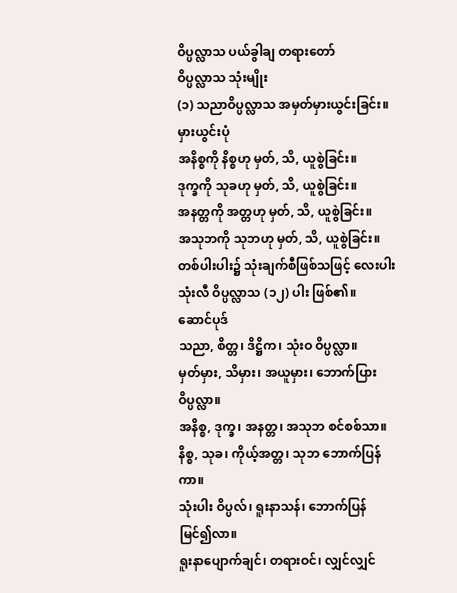ဝိပ္ပလ္လာသ ပယ်ခွါချ တရားတော်
ဝိပ္ပလ္လာသ သုံးမျိုး
(၁) သညာဝိပ္ပလ္လာသ အမှတ်မှားယွင်းခြင်း။
မှားယွင်းပုံ
အနိစ္စကို နိစ္စဟု မှတ်, သိ, ယူစွဲခြင်း။
ဒုက္ခကို သုခဟု မှတ်, သိ, ယူစွဲခြင်း။
အနတ္တကို အတ္တဟု မှတ်, သိ, ယူစွဲခြင်း။
အသုဘကို သုဘဟု မှတ်, သိ, ယူစွဲခြင်း။
တစ်ပါးပါး၌ သုံးချက်စီဖြစ်သဖြင့် လေးပါးသုံးလီ ဝိပ္ပလ္လာသ (၁၂) ပါး ဖြစ်၏။
ဆောင်ပုဒ်
သညာ, စိတ္တ၊ ဒိဋ္ဌိက၊ သုံးဝ ဝိပ္ပလ္လာ။
မှတ်မှား, သိမှား၊ အယူမှား၊ ဘောက်ပြား ဝိပ္ပလ္လာ။
အနိစ္စ, ဒုက္ခ၊ အနတ္တ၊ အသုဘ စင်စစ်သာ။
နိစ္စ, သုခ၊ ကိုယ့်အတ္တ၊ သုဘ ဘောက်ပြန်ကာ။
သုံးပါး ဝိပ္ပလ်၊ ရူးနာသန်၊ ဘောက်ပြန် မြင်၍လာ။
ရူးနာပျောက်ချင်၊ တရားဝင်၊ လျှင်လျှင်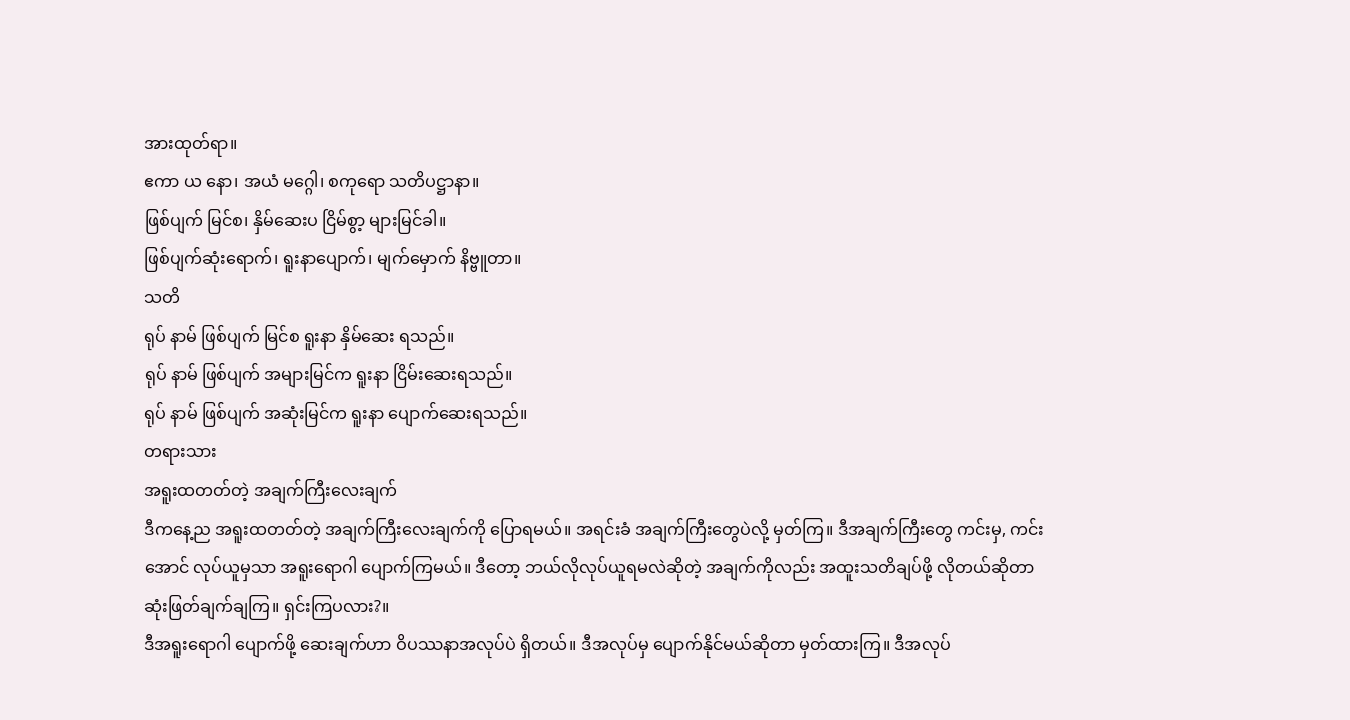အားထုတ်ရာ။
ဧကာ ယ နော၊ အယံ မဂ္ဂေါ၊ စကုရော သတိပဋ္ဌာနာ။
ဖြစ်ပျက် မြင်စ၊ နှိမ်ဆေးပ ငြိမ်စွာ့ များမြင်ခါ။
ဖြစ်ပျက်ဆုံးရောက်၊ ရူးနာပျောက်၊ မျက်မှောက် နိဗ္ဗူတာ။
သတိ
ရုပ် နာမ် ဖြစ်ပျက် မြင်စ ရူးနာ နှိမ်ဆေး ရသည်။
ရုပ် နာမ် ဖြစ်ပျက် အများမြင်က ရူးနာ ငြိမ်းဆေးရသည်။
ရုပ် နာမ် ဖြစ်ပျက် အဆုံးမြင်က ရူးနာ ပျောက်ဆေးရသည်။
တရားသား
အရူးထတတ်တဲ့ အချက်ကြီးလေးချက်
ဒီကနေ့ည အရူးထတတ်တဲ့ အချက်ကြီးလေးချက်ကို ပြောရမယ်။ အရင်းခံ အချက်ကြီးတွေပဲလို့ မှတ်ကြ။ ဒီအချက်ကြီးတွေ ကင်းမှ, ကင်းအောင် လုပ်ယူမှသာ အရူးရောဂါ ပျောက်ကြမယ်။ ဒီတော့ ဘယ်လိုလုပ်ယူရမလဲဆိုတဲ့ အချက်ကိုလည်း အထူးသတိချပ်ဖို့ လိုတယ်ဆိုတာ ဆုံးဖြတ်ချက်ချကြ။ ရှင်းကြပလား?။
ဒီအရူးရောဂါ ပျောက်ဖို့ ဆေးချက်ဟာ ဝိပဿနာအလုပ်ပဲ ရှိတယ်။ ဒီအလုပ်မှ ပျောက်နိုင်မယ်ဆိုတာ မှတ်ထားကြ။ ဒီအလုပ်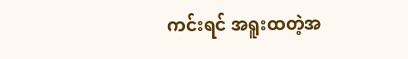ကင်းရင် အရူးထတဲ့အ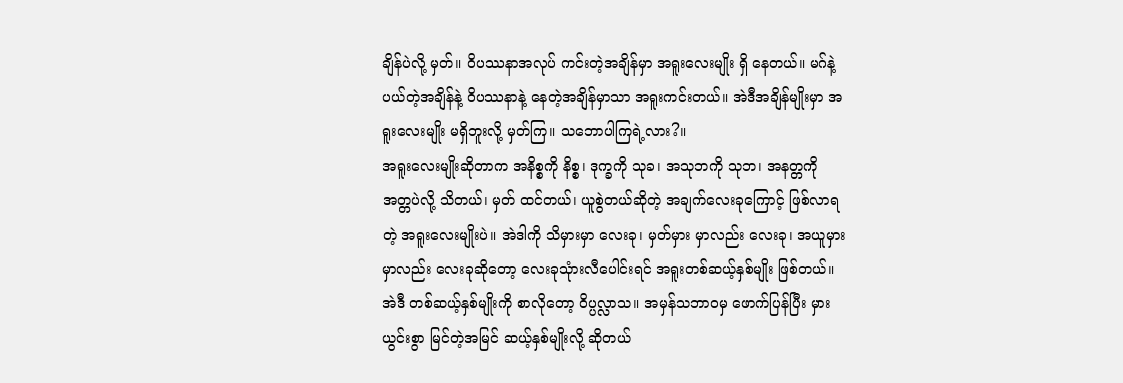ချိန်ပဲလို့ မှတ်။ ဝိပဿနာအလုပ် ကင်းတဲ့အချိန်မှာ အရူးလေးမျိုး ရှိ နေတယ်။ မဂ်နဲ့ ပယ်တဲ့အချိန်နဲ့ ဝိပဿနာနဲ့ နေတဲ့အချိန်မှာသာ အရူးကင်းတယ်။ အဲဒီအချိန်မျိုးမှာ အရူးလေးမျိုး မရှိဘူးလို့ မှတ်ကြ။ သဘောပါကြရဲ့လား?။
အရူးလေးမျိုးဆိုတာက အနိစ္စကို နိစ္စ၊ ဒုက္ခကို သုခ၊ အသုဘကို သုဘ၊ အနတ္တကို အတ္တပဲလို့ သိတယ်၊ မှတ် ထင်တယ်၊ ယူစွဲတယ်ဆိုတဲ့ အချက်လေးခုကြောင့် ဖြစ်လာရတဲ့ အရူးလေးမျိုးပဲ။ အဲဒါကို သိမှားမှာ လေးခု၊ မှတ်မှား မှာလည်း လေးခု၊ အယူမှားမှာလည်း လေးခုဆိုတော့ လေးခုသုံားလီပေါင်းရင် အရူးတစ်ဆယ့်နှစ်မျိုး ဖြစ်တယ်။ အဲဒီ တစ်ဆယ့်နှစ်မျိုးကို စာလိုတော့ ဝိပ္ပလ္လာသ။ အမှန်သဘာဝမှ ဖောက်ပြန်ပြီး မှားယွင်းစွာ မြင်တဲ့အမြင် ဆယ့်နှစ်မျိုးလို့ ဆိုတယ်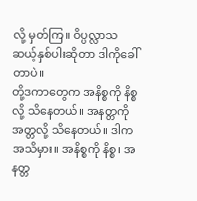လို့ မှတ်ကြ။ ဝိပ္ပလ္လာသ ဆယ့်နှစ်ပါးဆိုတာ ဒါကိုခေါ်တာပဲ။
တို့ဒကာတွေက အနိစ္စကို နိစ္စလို့ သိနေတယ်။ အနတ္တကို အတ္တလို့ သိနေတယ်။ ဒါက အသိမှား။ အနိစ္စကို နိစ္စ၊ အနတ္တ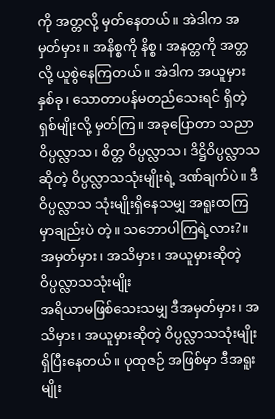ကို အတ္တလို့ မှတ်နေတယ်။ အဲဒါက အမှတ်မှား။ အနိစ္စကို နိစ္စ၊ အနတ္တကို အတ္တလို့ ယူစွဲနေကြတယ်။ အဲဒါက အယူမှားနှစ်ခု၊ သောတာပန်မတည်သေးရင် ရှိတဲ့ရှစ်မျိုးလို့ မှတ်ကြ။ အခုပြောတာ သညာဝိပ္ပလ္လာသ၊ စိတ္တ ဝိပ္ပလ္လာသ၊ ဒိဋ္ဌိဝိပ္ပလ္လာသဆိုတဲ့ ဝိပ္ပလ္လာသသုံးမျိုးရဲ့ ဒဏ်ချက်ပဲ။ ဒီဝိပ္ပလ္လာသ သုံးမျိုးရှိနေသမျှ အရူးထကြမှာချည်းပဲ တဲ့။ သဘောပါကြရဲ့လား?။
အမှတ်မှား၊ အသိမှား၊ အယူမှားဆိုတဲ့ ဝိပ္ပလ္လာသသုံးမျိုး
အရိယာမဖြစ်သေးသမျှ ဒီအမှတ်မှား၊ အသိမှား၊ အယူမှားဆိုတဲ့ ဝိပ္ပလ္လာသသုံးမျိုး ရှိပြီးနေတယ်။ ပုထုဇဉ် အဖြစ်မှာ ဒီအရူးမျိုး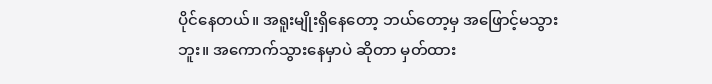ပိုင်နေတယ်။ အရူးမျိုးရှိနေတော့ ဘယ်တော့မှ အဖြောင့်မသွားဘူး။ အကောက်သွားနေမှာပဲ ဆိုတာ မှတ်ထား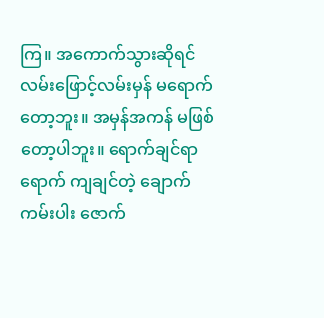ကြ။ အကောက်သွားဆိုရင် လမ်းဖြောင့်လမ်းမှန် မရောက်တော့ဘူး။ အမှန်အကန် မဖြစ်တော့ပါဘူး။ ရောက်ချင်ရာရောက် ကျချင်တဲ့ ချောက်ကမ်းပါး ဇောက်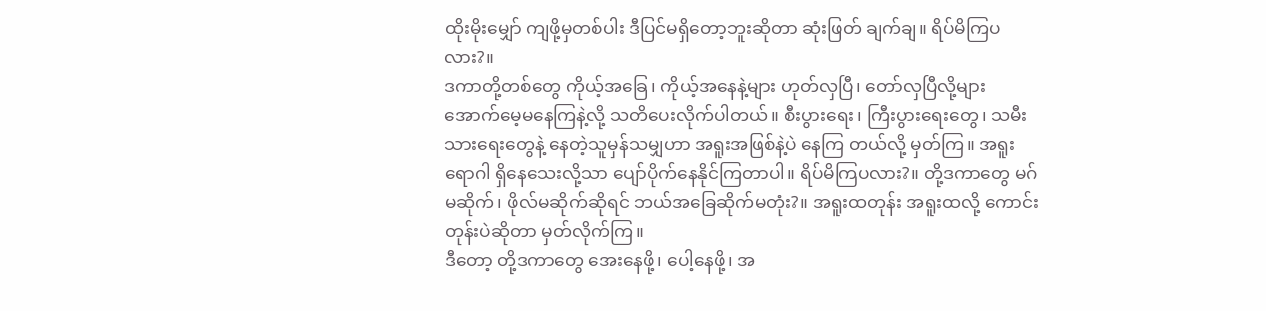ထိုးမိုးမျှော် ကျဖို့မှတစ်ပါး ဒီပြင်မရှိတော့ဘူးဆိုတာ ဆုံးဖြတ် ချက်ချ။ ရိပ်မိကြပလား?။
ဒကာတို့တစ်တွေ ကိုယ့်အခြေ၊ ကိုယ့်အနေနဲ့များ ဟုတ်လှပြီ၊ တော်လှပြီလို့များ အောက်မေ့မနေကြနဲ့လို့ သတိပေးလိုက်ပါတယ်။ စီးပွားရေး၊ ကြီးပွားရေးတွေ၊ သမီးသားရေးတွေနဲ့ နေတဲ့သူမှန်သမျှဟာ အရူးအဖြစ်နဲ့ပဲ နေကြ တယ်လို့ မှတ်ကြ။ အရူးရောဂါ ရှိနေသေးလို့သာ ပျော်ပိုက်နေနိုင်ကြတာပါ။ ရိပ်မိကြပလား?။ တို့ဒကာတွေ မဂ်မဆိုက်၊ ဖိုလ်မဆိုက်ဆိုရင် ဘယ်အခြေဆိုက်မတုံး?။ အရူးထတုန်း အရူးထလို့ ကောင်းတုန်းပဲဆိုတာ မှတ်လိုက်ကြ။
ဒီတော့ တို့ဒကာတွေ အေးနေဖို့၊ ပေါ့နေဖို့၊ အ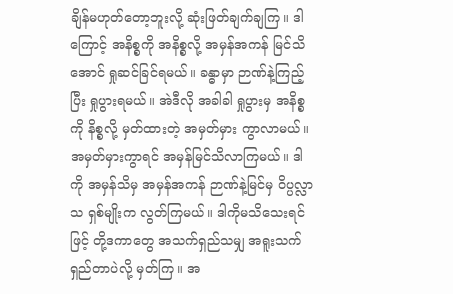ချိန်မဟုတ်တော့ဘူးလို့ ဆုံးဖြတ်ချက်ချကြ။ ဒါကြောင့် အနိစ္စကို အနိစ္စလို့ အမှန်အကန် မြင်သိအောင် ရှုဆင်ခြင်ရမယ်။ ခန္ဓာမှာ ဉာဏ်နဲ့ကြည့်ပြီး ရှုပွားရမယ်။ အဲဒီလို အခါခါ ရှုပွားမှ အနိစ္စကို နိစ္စလို့ မှတ်ထားတဲ့ အမှတ်မှား ကွာလာမယ်။ အမှတ်မှားကွာရင် အမှန်မြင်သိလာကြမယ်။ ဒါကို အမှန်သိမှ အမှန်အကန် ဉာဏ်နဲ့မြင်မှ ဝိပ္ပလ္လာသ ရှစ်မျိုးက လွတ်ကြမယ်။ ဒါကိုမသိသေးရင်ဖြင့် တို့ဒကာတွေ အသက်ရှည်သမျှ အရူးသက် ရှည်တာပဲလို့ မှတ်ကြ။ အ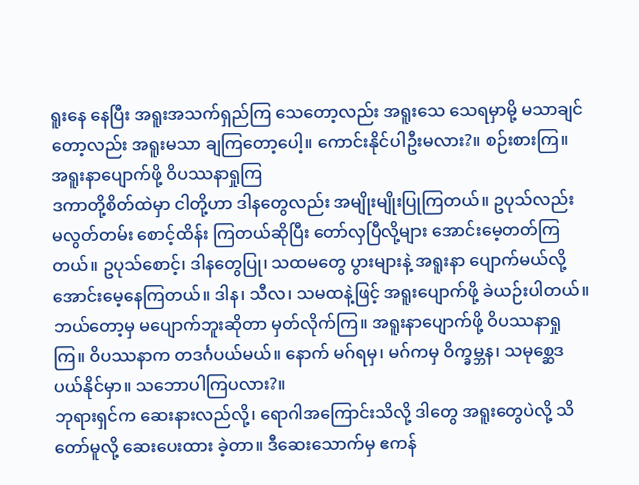ရူးနေ နေပြီး အရူးအသက်ရှည်ကြ သေတော့လည်း အရူးသေ သေရမှာမို့ မသာချင်တော့လည်း အရူးမသာ ချကြတော့ပေါ့။ ကောင်းနိုင်ပါဦးမလား?။ စဉ်းစားကြ။
အရူးနာပျောက်ဖို့ ဝိပဿနာရှုကြ
ဒကာတို့စိတ်ထဲမှာ ငါတို့ဟာ ဒါနတွေလည်း အမျိုးမျိုးပြုကြတယ်။ ဥပုသ်လည်း မလွတ်တမ်း စောင့်ထိန်း ကြတယ်ဆိုပြီး တော်လှပြီလို့များ အောင်းမေ့တတ်ကြတယ်။ ဥပုသ်စောင့်၊ ဒါနတွေပြု၊ သထမတွေ ပွားများနဲ့ အရူးနာ ပျောက်မယ်လို့ အောင်းမေ့နေကြတယ်။ ဒါန၊ သီလ၊ သမထနဲ့ဖြင့် အရူးပျောက်ဖို့ ခဲယဉ်းပါတယ်။ ဘယ်တော့မှ မပျောက်ဘူးဆိုတာ မှတ်လိုက်ကြ။ အရူးနာပျောက်ဖို့ ဝိပဿနာရှုကြ။ ဝိပဿနာက တဒင်္ဂပယ်မယ်။ နောက် မဂ်ရမှ၊ မဂ်ကမှ ဝိက္ခမ္ဘန၊ သမုစ္ဆေဒပယ်နိုင်မှာ။ သဘောပါကြပလား?။
ဘုရားရှင်က ဆေးနားလည်လို့၊ ရောဂါအကြောင်းသိလို့ ဒါတွေ အရူးတွေပဲလို့ သိတော်မူလို့ ဆေးပေးထား ခဲ့တာ။ ဒီဆေးသောက်မှ ဧကန်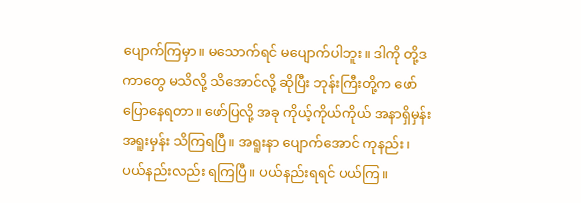ပျောက်ကြမှာ။ မသောက်ရင် မပျောက်ပါဘူး။ ဒါကို တို့ဒကာတွေ မသိလို့ သိအောင်လို့ ဆိုပြီး ဘုန်းကြီးတို့က ဖော်ပြောနေရတာ။ ဖော်ပြလို့ အခု ကိုယ့်ကိုယ်ကိုယ် အနာရှိမှန်း အရူးမှန်း သိကြရပြီ။ အရူးနာ ပျောက်အောင် ကုနည်း၊ ပယ်နည်းလည်း ရကြပြီ။ ပယ်နည်းရရင် ပယ်ကြ။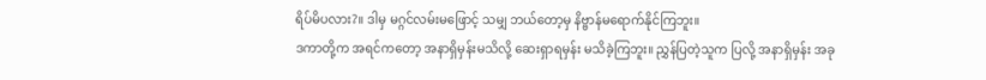ရိပ်မိပလား?။ ဒါမှ မဂ္ဂင်လမ်းမဖြောင့် သမျှ ဘယ်တော့မှ နိဗ္ဗာန်မရောက်နိုင်ကြဘူး။
ဒကာတို့က အရင်ကတော့ အနာရှိမှန်းမသိလို့ ဆေးရှာရမှန်း မသိခဲ့ကြဘူး။ ညွှန်ပြတဲ့သူက ပြလို့ အနာရှိမှန်း အခု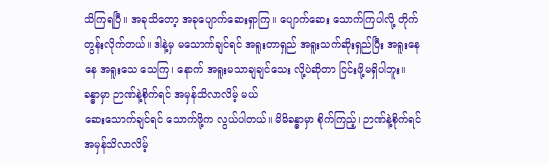သိကြရပြီ။ အခုသိတော့ အခုပျောက်ဆေးရှာကြ။ ပျောက်ဆေး သောက်ကြပါလို့ တိုက်တွန်းလိုက်တယ်။ ဒါနဲ့မှ မသောက်ချင်ရင် အရူးတာရှည် အရူးသက်ဆိုးရှည်ပြီး အရူးနေနေ အရူးသေ သေကြ၊ နောက် အရူးမသာချချင်သေး လို့ပဲဆိုတာ ငြင်းဖို့မရှိပါဘူး။
ခန္ဓာမှာ ဉာဏ်နဲ့စိုက်ရင် အမှန်သိလာလိမ့် မယ်
ဆေးသောက်ချင်ရင် သောက်ဖို့က လွယ်ပါတယ်။ မိမိခန္ဓာမှာ စိုက်ကြည့်၊ ဉာဏ်နဲ့စိုက်ရင် အမှန်သိလာလိမ့်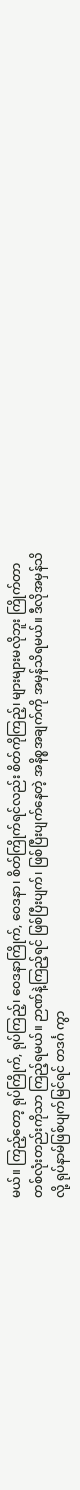မယ်။ ကြည့်တော့ ရုပ်ကြိုက်, ရုပ်ကြည့်၊ ဝေဒနာကြိုက်, ဝေဒနာ၊ စိတ်ကြိုက်ရင်လည်း စိတ်ကိုကြည့်၊ များများမလိုဘူး ကြိုက်တာ တစ်လုံးတည်းကိုသာ ကြည့်ရမယ်။ ဉာဏ်နဲ့ကြည့်ရင် ဖြစ်ပြီးပျက်၊ ဖြစ်ပြီးပျက်နေတဲ့ အနိစ္စအချက်ကို အမှန်သိရမယ်။ ဒီလိုအမှန်သိလို့ ရုပ်နာမ်ဖြစ်ပျက်မြင်ရင် တဒင်္ဂ ကွာ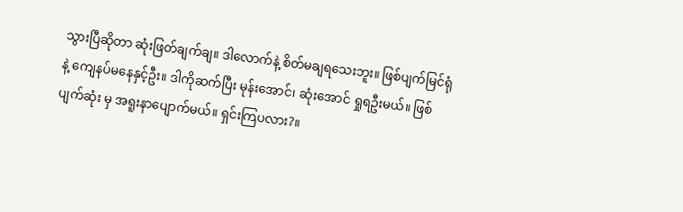သွားပြီဆိုတာ ဆုံးဖြတ်ချက်ချ။ ဒါလောက်နဲ့ စိတ်မချရသေးဘူး။ ဖြစ်ပျက်မြင်ရုံနဲ့ ကျေနပ်မနေနှင့်ဦး။ ဒါကိုဆက်ပြီး မုန်းအောင်၊ ဆုံးအောင် ရှုရဦးမယ်။ ဖြစ်ပျက်ဆုံး မှ အရူးနာပျောက်မယ်။ ရှင်းကြပလား?။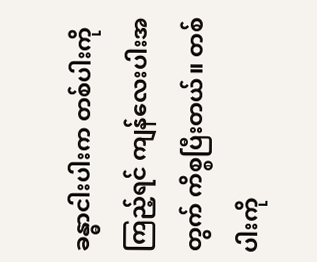ခန္ဓာငါးပါးက တစ်ပါးကိုကြည့်ရင် ကျန်လေးပါးအတွက် ကိစ္စပြီးတယ်။ တစ်ပါးကို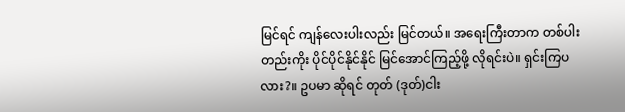မြင်ရင် ကျန်လေးပါးလည်း မြင်တယ်။ အရေးကြီးတာက တစ်ပါးတည်းကိုး ပိုင်ပိုင်နိုင်နိုင် မြင်အောင်ကြည့်ဖို့ လိုရင်းပဲ။ ရှင်းကြပလား?။ ဥပမာ ဆိုရင် တုတ် (ဒုတ်)ငါး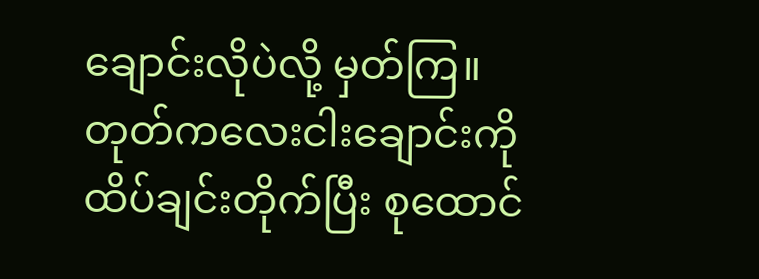ချောင်းလိုပဲလို့ မှတ်ကြ။ တုတ်ကလေးငါးချောင်းကို ထိပ်ချင်းတိုက်ပြီး စုထောင်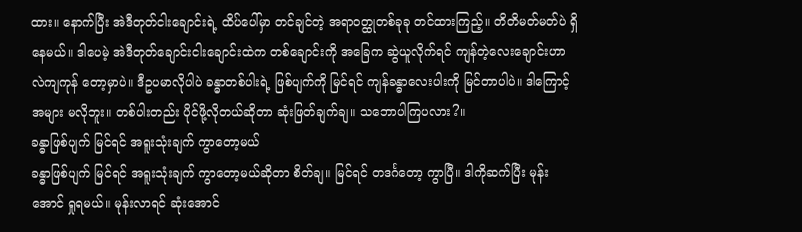ထား။ နောက်ပြီး အဲဒီတုတ်ငါးချောင်းရဲ့ ထိပ်ပေါ်မှာ တင်ချင်တဲ့ အရာဝတ္ထုတစ်ခုခု တင်ထားကြည့်။ တိတိမတ်မတ်ပဲ ရှိနေမယ်။ ဒါပေမဲ့ အဲဒီတုတ်ချောင်းငါးချောင်းထဲက တစ်ချောင်းကို အခြေက ဆွဲယူလိုက်ရင် ကျန်တဲ့လေးချောင်းဟာ လဲကျကုန် တော့မှာပဲ။ ဒီဥပမာလိုပါပဲ ခန္ဓာတစ်ပါးရဲ့ ဖြစ်ပျက်ကို မြင်ရင် ကျန်ခန္ဓာလေးပါးကို မြင်တာပါပဲ။ ဒါကြောင့် အများ မလိုဘူး။ တစ်ပါးတည်း ပိုင်ဖို့လိုတယ်ဆိုတာ ဆုံးဖြတ်ချက်ချ။ သဘောပါကြပလား?။
ခန္ဓာဖြစ်ပျက် မြင်ရင် အရူးသုံးချက် ကွာတော့မယ်
ခန္ဓာဖြစ်ပျက် မြင်ရင် အရူးသုံးချက် ကွာတော့မယ်ဆိုတာ စိတ်ချ။ မြင်ရင် တဒင်္ဂတော့ ကွာပြီ။ ဒါကိုဆက်ပြီး မုန်းအောင် ရှုရမယ်။ မုန်းလာရင် ဆုံးအောင်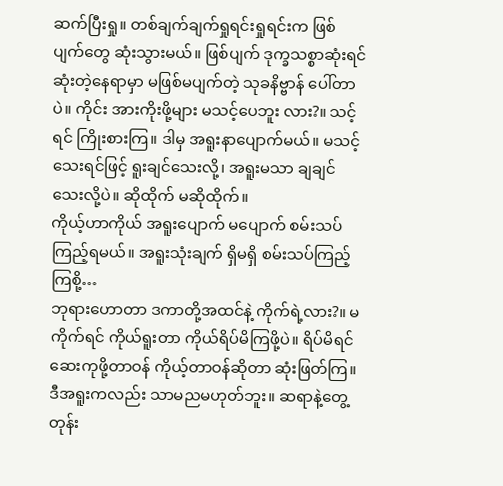ဆက်ပြီးရှု။ တစ်ချက်ချက်ရှုရင်းရှုရင်းက ဖြစ်ပျက်တွေ ဆုံးသွားမယ်။ ဖြစ်ပျက် ဒုက္ခသစ္စာဆုံးရင် ဆုံးတဲ့နေရာမှာ မဖြစ်မပျက်တဲ့ သုခနိဗ္ဗာန် ပေါ်တာပဲ။ ကိုင်း အားကိုးဖို့များ မသင့်ပေဘူး လား?။ သင့်ရင် ကြိုးစားကြ။ ဒါမှ အရူးနာပျောက်မယ်။ မသင့်သေးရင်ဖြင့် ရူးချင်သေးလို့၊ အရူးမသာ ချချင်သေးလို့ပဲ။ ဆိုထိုက် မဆိုထိုက်။
ကိုယ့်ဟာကိုယ် အရူးပျောက် မပျောက် စမ်းသပ်ကြည့်ရမယ်။ အရူးသုံးချက် ရှိမရှိ စမ်းသပ်ကြည့်ကြစို့…
ဘုရားဟောတာ ဒကာတို့အထင်နဲ့ ကိုက်ရဲ့လား?။ မကိုက်ရင် ကိုယ်ရူးတာ ကိုယ်ရိပ်မိကြဖို့ပဲ။ ရိပ်မိရင် ဆေးကုဖို့တာဝန် ကိုယ့်တာဝန်ဆိုတာ ဆုံးဖြတ်ကြ။ ဒီအရူးကလည်း သာမညမဟုတ်ဘူး။ ဆရာနဲ့တွေ့တုန်း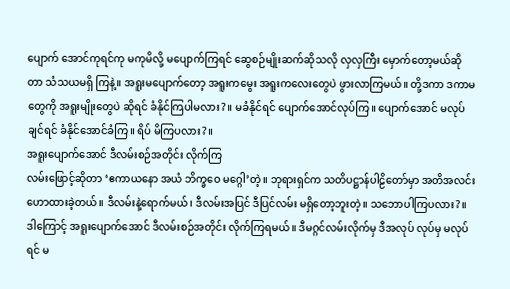ပျောက် အောင်ကုရင်ကု မကုမိလို့ မပျောက်ကြရင် ဆွေစဉ်မျိုးဆက်ဆိုသလို လှလှကြီး မှောက်တော့မယ်ဆိုတာ သံသယမရှိ ကြနဲ့။ အရူးမပျောက်တော့ အရူးကမွေး အရူးကလေးတွေပဲ ဖွားလာကြမယ်။ တို့ဒကာ ဒကာမတွေကို အရူးမျိုးတွေပဲ ဆိုရင် ခံနိုင်ကြပါမလား?။ မခံနိုင်ရင် ပျောက်အောင်လုပ်ကြ။ ပျောက်အောင် မလုပ်ချင်ရင် ခံနိုင်အောင်ခံကြ။ ရိပ် မိကြပလား?။
အရူးပျောက်အောင် ဒီလမ်းစဉ်အတိုင်း လိုက်ကြ
လမ်းဖြောင့်ဆိုတာ ‘ဧကာယနော အယံ ဘိက္ခဝေ မဂ္ဂေါ’တဲ့။ ဘုရားရှင်က သတိပဋ္ဌာန်ပါဠိတော်မှာ အတိအလင်း ဟောထားခဲ့တယ်။ ဒီလမ်းနဲ့ရောက်မယ်၊ ဒီလမ်းအပြင် ဒီပြင်လမ်း မရှိတော့ဘူးတဲ့။ သဘောပါကြပလား?။ ဒါကြောင့် အရူးပျောက်အောင် ဒီလမ်းစဉ်အတိုင်း လိုက်ကြရမယ်။ ဒီမဂ္ဂင်လမ်းလိုက်မှ ဒီအလုပ် လုပ်မှ မလုပ်ရင် မ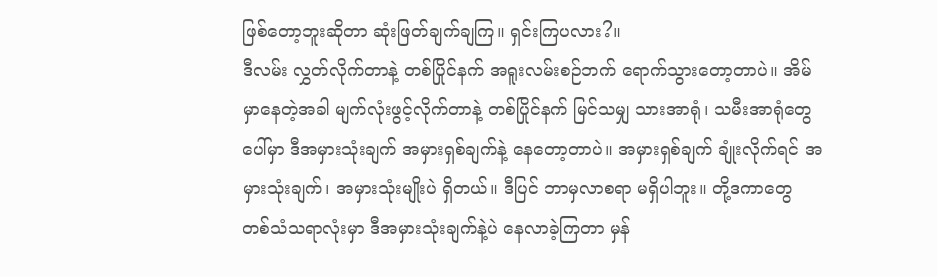ဖြစ်တော့ဘူးဆိုတာ ဆုံးဖြတ်ချက်ချကြ။ ရှင်းကြပလား?။
ဒီလမ်း လွှတ်လိုက်တာနဲ့ တစ်ပြိုင်နက် အရူးလမ်းစဉ်ဘက် ရောက်သွားတော့တာပဲ။ အိမ်မှာနေတဲ့အခါ မျက်လုံးဖွင့်လိုက်တာနဲ့ တစ်ပြိုင်နက် မြင်သမျှ သားအာရုံ၊ သမီးအာရုံတွေပေါ်မှာ ဒီအမှားသုံးချက် အမှားရှစ်ချက်နဲ့ နေတော့တာပဲ။ အမှားရှစ်ချက် ချုံးလိုက်ရင် အမှားသုံးချက်၊ အမှားသုံးမျိုးပဲ ရှိတယ်။ ဒီပြင် ဘာမှလာစရာ မရှိပါဘူး။ တို့ဒကာတွေ တစ်သံသရာလုံးမှာ ဒီအမှားသုံးချက်နဲ့ပဲ နေလာခဲ့ကြတာ မှန်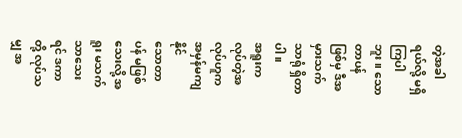တဲ့အခါရယ်လို့ မရှိကြပါဘူး။ သောတာပန် ဖြစ်မှ ဒီအမှားသက်သာရုံ ရှိတာပါ။
အရူးက လုပ်တဲ့အလုပ်ဟူက အမှန်မကျနိုင်
သောတာပန် မဖြစ်သေးလို့ အရူး မသက်သာသေးရင် ဒကာတို့ လုပ်သမျှ အ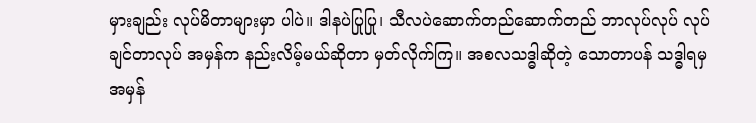မှားချည်း လုပ်မိတာများမှာ ပါပဲ။ ဒါနပဲပြုပြု၊ သီလပဲဆောက်တည်ဆောက်တည် ဘာလုပ်လုပ် လုပ်ချင်တာလုပ် အမှန်က နည်းလိမ့်မယ်ဆိုတာ မှတ်လိုက်ကြ။ အစလသဒ္ဓါဆိုတဲ့ သောတာပန် သဒ္ဓါရမှ အမှန်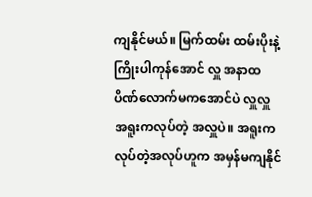ကျနိုင်မယ်။ မြက်ထမ်း ထမ်းပိုးနဲ့ ကြိုးပါကုန်အောင် လှူ အနာထပိဏ်လောက်မကအောင်ပဲ လှူလှူ အရူးကလုပ်တဲ့ အလှူပဲ။ အရူးက လုပ်တဲ့အလုပ်ဟူက အမှန်မကျနိုင်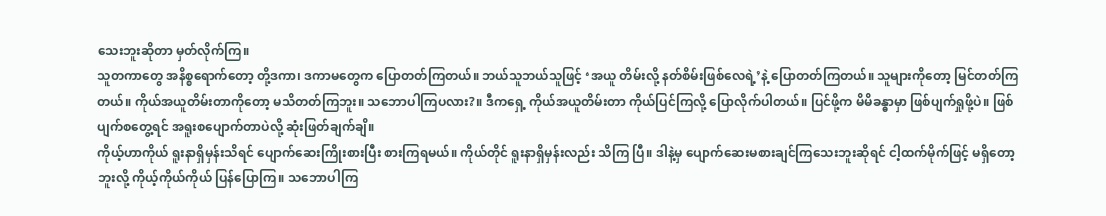သေးဘူးဆိုတာ မှတ်လိုက်ကြ။
သူတကာတွေ အနိစ္စရောက်တော့ တို့ဒကာ၊ ဒကာမတွေက ပြောတတ်ကြတယ်။ ဘယ်သူဘယ်သူဖြင့် ‘အယူ တိမ်းလို့ နတ်စိမ်းဖြစ်လေရဲ့’နဲ့ ပြောတတ်ကြတယ်။ သူများကိုတော့ မြင်တတ်ကြတယ်။ ကိုယ်အယူတိမ်းတာကိုတော့ မသိတတ်ကြဘူး။ သဘောပါကြပလား?။ ဒီကရှေ့ ကိုယ်အယူတိမ်းတာ ကိုယ်ပြင်ကြလို့ ပြောလိုက်ပါတယ်။ ပြင်ဖို့က မိမိခန္ဓာမှာ ဖြစ်ပျက်ရှုဖို့ပဲ။ ဖြစ်ပျက်စတွေ့ရင် အရူးစပျောက်တာပဲလို့ ဆုံးဖြတ်ချက်ချိ။
ကိုယ့်ဟာကိုယ် ရူးနာရှိမှန်းသိရင် ပျောက်ဆေးကြိုးစားပြီး စားကြရမယ်။ ကိုယ်တိုင် ရူးနာရှိမှန်းလည်း သိကြ ပြီ။ ဒါနဲ့မှ ပျောက်ဆေးမစားချင်ကြသေးဘူးဆိုရင် ငါ့ထက်မိုက်ဖြင့် မရှိတော့ဘူးလို့ ကိုယ့်ကိုယ်ကိုယ် ပြန်ပြောကြ။ သဘောပါကြ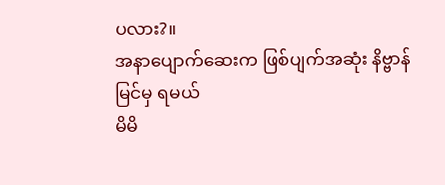ပလား?။
အနာပျောက်ဆေးက ဖြစ်ပျက်အဆုံး နိဗ္ဗာန်မြင်မှ ရမယ်
မိမိ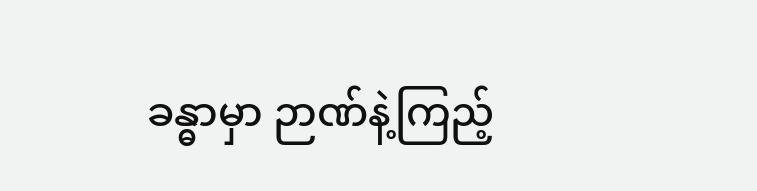ခန္ဓာမှာ ဉာဏ်နဲ့ကြည့်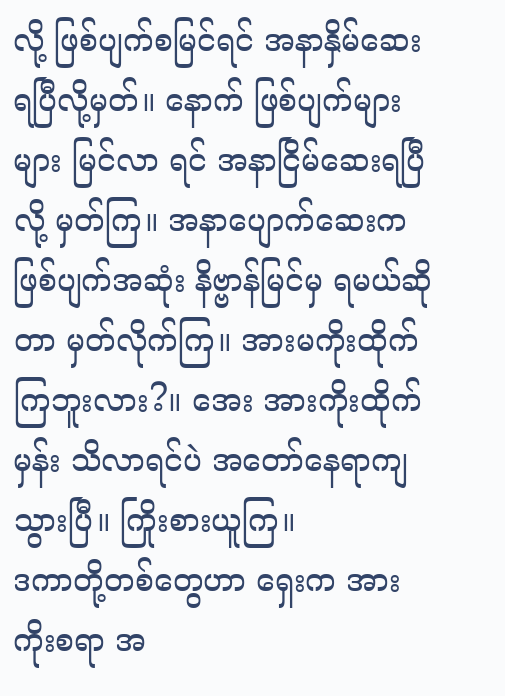လို့ ဖြစ်ပျက်စမြင်ရင် အနာနှိမ်ဆေး ရပြီလို့မှတ်။ နောက် ဖြစ်ပျက်များများ မြင်လာ ရင် အနာငြိမ်ဆေးရပြီလို့ မှတ်ကြ။ အနာပျောက်ဆေးက ဖြစ်ပျက်အဆုံး နိဗ္ဗာန်မြင်မှ ရမယ်ဆိုတာ မှတ်လိုက်ကြ။ အားမကိုးထိုက်ကြဘူးလား?။ အေး အားကိုးထိုက်မှန်း သိလာရင်ပဲ အတော်နေရာကျသွားပြီ။ ကြိုးစားယူကြ။
ဒကာတို့တစ်တွေဟာ ရှေးက အားကိုးစရာ အ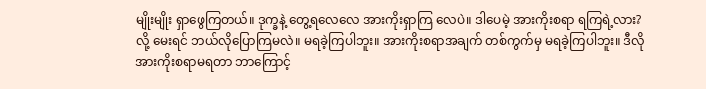မျိုးမျိုး ရှာဖွေကြတယ်။ ဒုက္ခနဲ့ တွေ့ရလေလေ အားကိုးရှာကြ လေပဲ။ ဒါပေမဲ့ အားကိုးစရာ ရကြရဲ့လား?လို့ မေးရင် ဘယ်လိုပြောကြမလဲ။ မရခဲ့ကြပါဘူး။ အားကိုးစရာအချက် တစ်ကွက်မှ မရခဲ့ကြပါဘူး။ ဒီလို အားကိုးစရာမရတာ ဘာကြောင့်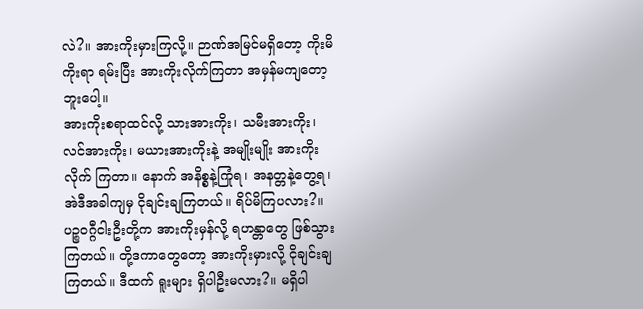လဲ?။ အားကိုးမှားကြလို့။ ဉာဏ်အမြင်မရှိတော့ ကိုးမိကိုးရာ ရမ်းပြီး အားကိုးလိုက်ကြတာ အမှန်မကျတော့ဘူးပေါ့။
အားကိုးစရာထင်လို့ သားအားကိုး၊ သမီးအားကိုး၊ လင်အားကိုး၊ မယားအားကိုးနဲ့ အမျိုးမျိုး အားကိုးလိုက် ကြတာ။ နောက် အနိစ္စနဲ့ကြုံရ၊ အနတ္တနဲ့တွေ့ရ၊ အဲဒီအခါကျမှ ငိုချင်းချကြတယ်။ ရိပ်မိကြပလား?။ ပဉ္စဝဂ္ဂီငါးဦးတို့က အားကိုးမှန်လို့ ရဟန္တာတွေ ဖြစ်သွားကြတယ်။ တို့ဒကာတွေတော့ အားကိုးမှားလို့ ငိုချင်းချကြတယ်။ ဒီထက် ရူးများ ရှိပါဦးမလား?။ မရှိပါ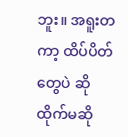ဘူး။ အရူးတကာ့ ထိပ်ပိတ်တွေပဲ ဆိုထိုက်မဆို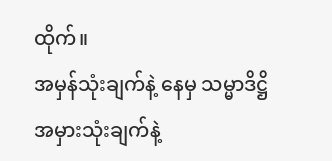ထိုက်။
အမှန်သုံးချက်နဲ့ နေမှ သမ္မာဒိဋ္ဌိ
အမှားသုံးချက်နဲ့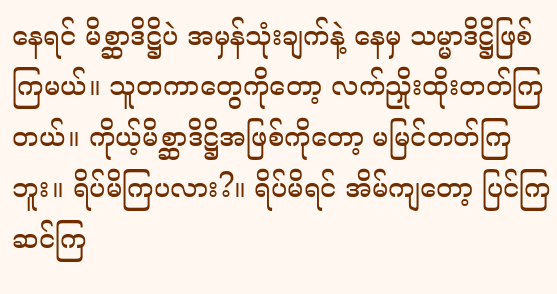နေရင် မိစ္ဆာဒိဋ္ဌိပဲ အမှန်သုံးချက်နဲ့ နေမှ သမ္မာဒိဋ္ဌိဖြစ်ကြမယ်။ သူတကာတွေကိုတော့ လက်ညှိုးထိုးတတ်ကြတယ်။ ကိုယ့်မိစ္ဆာဒိဋ္ဌိအဖြစ်ကိုတော့ မမြင်တတ်ကြဘူး။ ရိပ်မိကြပလား?။ ရိပ်မိရင် အိမ်ကျတော့ ပြင်ကြဆင်ကြ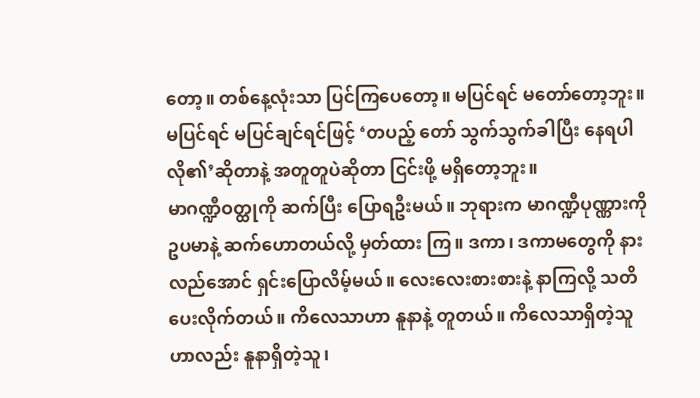တော့။ တစ်နေ့လုံးသာ ပြင်ကြပေတော့။ မပြင်ရင် မတော်တော့ဘူး။ မပြင်ရင် မပြင်ချင်ရင်ဖြင့် ‘တပည့် တော် သွက်သွက်ခါပြီး နေရပါလို၏’ဆိုတာနဲ့ အတူတူပဲဆိုတာ ငြင်းဖို့ မရှိတော့ဘူး။
မာဂဏ္ဍီဝတ္ထုကို ဆက်ပြီး ပြောရဦးမယ်။ ဘုရားက မာဂဏ္ဍီပုဏ္ဏားကို ဥပမာနဲ့ ဆက်ဟောတယ်လို့ မှတ်ထား ကြ။ ဒကာ၊ ဒကာမတွေကို နားလည်အောင် ရှင်းပြောလိမ့်မယ်။ လေးလေးစားစားနဲ့ နာကြလို့ သတိပေးလိုက်တယ်။ ကိလေသာဟာ နူနာနဲ့ တူတယ်။ ကိလေသာရှိတဲ့သူဟာလည်း နူနာရှိတဲ့သူ၊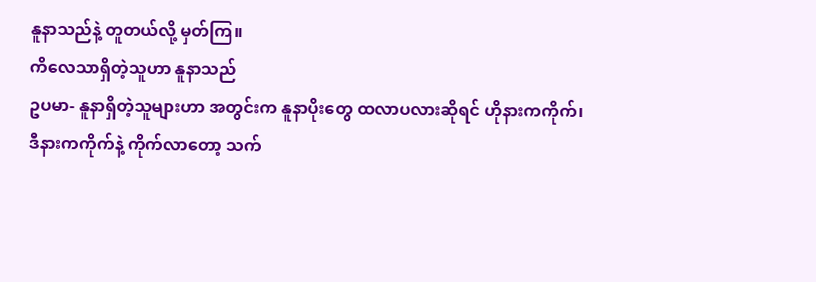နူနာသည်နဲ့ တူတယ်လို့ မှတ်ကြ။
ကိလေသာရှိတဲ့သူဟာ နူနာသည်
ဥပမာ- နူနာရှိတဲ့သူများဟာ အတွင်းက နူနာပိုးတွေ ထလာပလားဆိုရင် ဟိုနားကကိုက်၊ ဒီနားကကိုက်နဲ့ ကိုက်လာတော့ သက်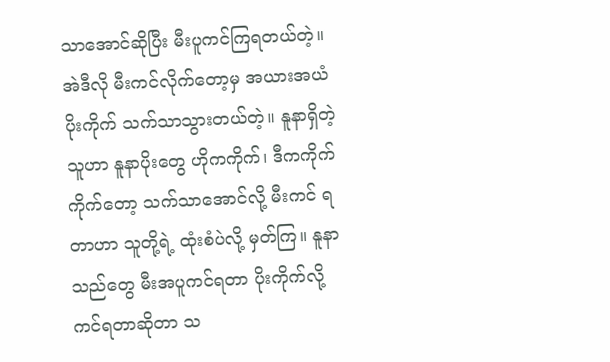သာအောင်ဆိုပြီး မီးပူကင်ကြရတယ်တဲ့။ အဲဒီလို မီးကင်လိုက်တော့မှ အယားအယံ ပိုးကိုက် သက်သာသွားတယ်တဲ့။ နူနာရှိတဲ့သူဟာ နူနာပိုးတွေ ဟိုကကိုက်၊ ဒီကကိုက် ကိုက်တော့ သက်သာအောင်လို့ မီးကင် ရတာဟာ သူတို့ရဲ့ ထုံးစံပဲလို့ မှတ်ကြ။ နူနာသည်တွေ မီးအပူကင်ရတာ ပိုးကိုက်လို့ ကင်ရတာဆိုတာ သ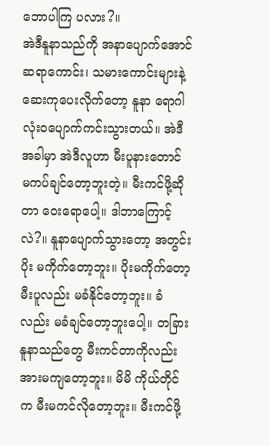ဘောပါကြ ပလား?။
အဲဒီနူနာသည်ကို အနာပျောက်အောင် ဆရာကောင်း၊ သမားကောင်းများနဲ့ ဆေးကုပေးလိုက်တော့ နူနာ ရောဂါ လုံးဝပျောက်ကင်းသွားတယ်။ အဲဒီအခါမှာ အဲဒီလူဟာ မီးပူနားတောင် မကပ်ချင်တော့ဘူးတဲ့။ မီးကင်ဖို့ဆိုတာ ဝေးရောပေါ့။ ဒါဘာကြောင့်လဲ?။ နူနာပျောက်သွားတော့ အတွင်းပိုး မကိုက်တော့ဘူး။ ပိုးမကိုက်တော့ မီးပူလည်း မခံနိုင်တော့ဘူး။ ခံလည်း မခံချင်တော့ဘူးပေါ့။ တခြားနူနာသည်တွေ မီးကင်တာကိုလည်း အားမကျတော့ဘူး။ မိမိ ကိုယ်တိုင်က မီးမကင်လိုတော့ဘူး။ မီးကင်ဖို့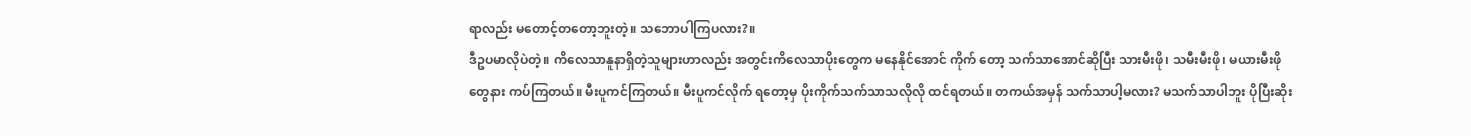ရာလည်း မတောင့်တတော့ဘူးတဲ့။ သဘောပါကြပလား?။
ဒီဥပမာလိုပဲတဲ့။ ကိလေသာနူနာရှိတဲ့သူများဟာလည်း အတွင်းကိလေသာပိုးတွေက မနေနိုင်အောင် ကိုက် တော့ သက်သာအောင်ဆိုပြီး သားမီးဖို၊ သမီးမီးဖို၊ မယားမီးဖိုတွေနား ကပ်ကြတယ်။ မီးပူကင်ကြတယ်။ မီးပူကင်လိုက် ရတော့မှ ပိုးကိုက်သက်သာသလိုလို ထင်ရတယ်။ တကယ်အမှန် သက်သာပါ့မလား? မသက်သာပါဘူး ပိုပြီးဆိုး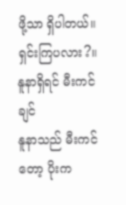ဖို့သာ ရှိပါတယ်။ ရှင်းကြပလား?။
နူနာရှိရင် မီးကင်ချင်
နူနာသည် မီးကင်တော့ ပိုးက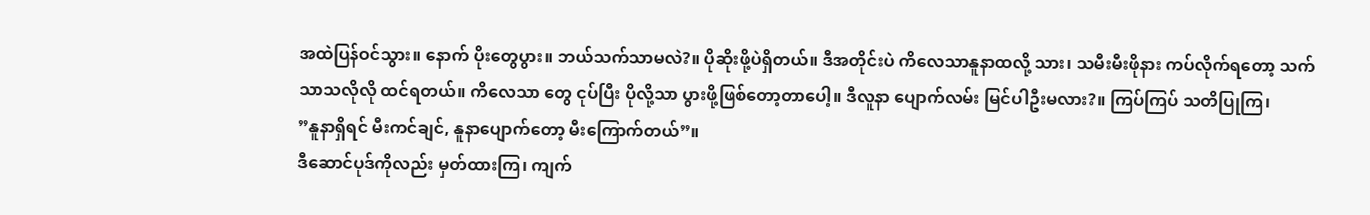အထဲပြန်ဝင်သွား။ နောက် ပိုးတွေပွား။ ဘယ်သက်သာမလဲ?။ ပိုဆိုးဖို့ပဲရှိတယ်။ ဒီအတိုင်းပဲ ကိလေသာနူနာထလို့ သား၊ သမီးမီးဖိုနား ကပ်လိုက်ရတော့ သက်သာသလိုလို ထင်ရတယ်။ ကိလေသာ တွေ ငုပ်ပြီး ပိုလို့သာ ပွားဖို့ဖြစ်တော့တာပေါ့။ ဒီလူနာ ပျောက်လမ်း မြင်ပါဦးမလား?။ ကြပ်ကြပ် သတိပြုကြ၊
”နူနာရှိရင် မီးကင်ချင်, နူနာပျောက်တော့ မီးကြောက်တယ်”။
ဒီဆောင်ပုဒ်ကိုလည်း မှတ်ထားကြ၊ ကျက်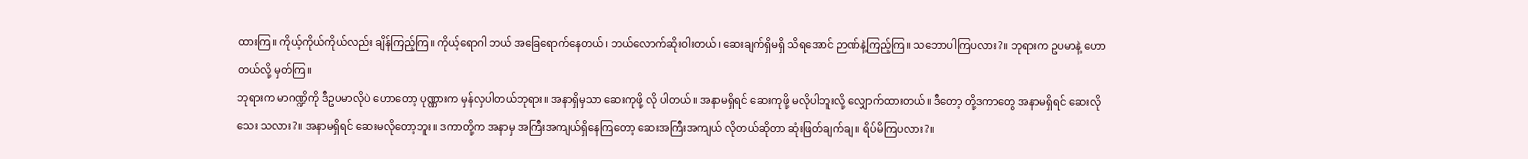ထားကြ။ ကိုယ့်ကိုယ်ကိုယ်လည်း ချိန်ကြည့်ကြ။ ကိုယ့်ရောဂါ ဘယ် အခြေရောက်နေတယ်၊ ဘယ်လောက်ဆိုးဝါးတယ်၊ ဆေးချက်ရှိမရှိ သိရအောင် ဉာဏ်နဲ့ကြည့်ကြ။ သဘောပါကြပလား?။ ဘုရားက ဥပမာနဲ့ ဟောတယ်လို့ မှတ်ကြ။
ဘုရားက မာဂဏ္ဍိကို ဒီဥပမာလိုပဲ ဟောတော့ ပုဏ္ဏားက မှန်လှပါတယ်ဘုရား။ အနာရှိမှသာ ဆေးကုဖို့ လို ပါတယ်။ အနာမရှိရင် ဆေးကုဖို့ မလိုပါဘူးလို့ လျှောက်ထားတယ်။ ဒီတော့ တို့ဒကာတွေ အနာမရှိရင် ဆေးလိုသေး သလား?။ အနာမရှိရင် ဆေးမလိုတော့ဘူး။ ဒကာတို့က အနာမှ အကြီးအကျယ်ရှိနေကြတော့ ဆေးအကြီးအကျယ် လိုတယ်ဆိုတာ ဆုံးဖြတ်ချက်ချ။ ရိပ်မိကြပလား?။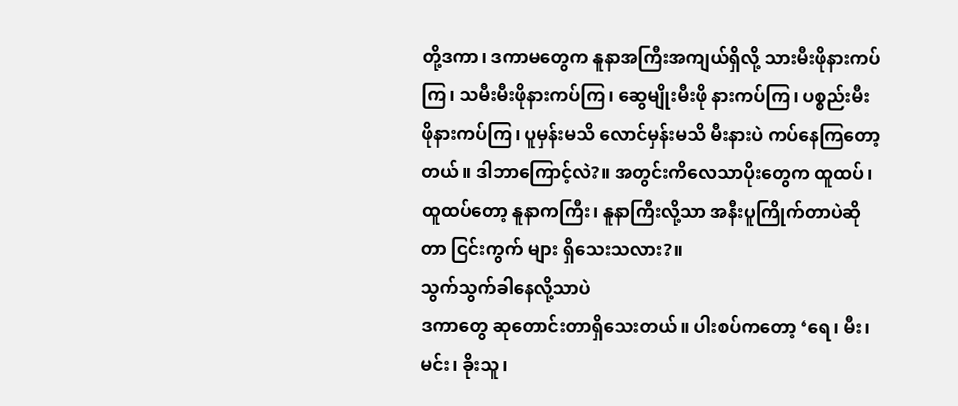တို့ဒကာ၊ ဒကာမတွေက နူနာအကြီးအကျယ်ရှိလို့ သားမီးဖိုနားကပ်ကြ၊ သမီးမီးဖိုနားကပ်ကြ၊ ဆွေမျိုးမီးဖို နားကပ်ကြ၊ ပစ္စည်းမီးဖိုနားကပ်ကြ၊ ပူမှန်းမသိ လောင်မှန်းမသိ မီးနားပဲ ကပ်နေကြတော့တယ်။ ဒါဘာကြောင့်လဲ?။ အတွင်းကိလေသာပိုးတွေက ထူထပ်၊ ထူထပ်တော့ နူနာကကြီး၊ နူနာကြီးလို့သာ အနီးပူကြိုက်တာပဲဆိုတာ ငြင်းကွက် များ ရှိသေးသလား?။
သွက်သွက်ခါနေလို့သာပဲ
ဒကာတွေ ဆုတောင်းတာရှိသေးတယ်။ ပါးစပ်ကတော့ ‘ရေ၊ မီး၊ မင်း၊ ခိုးသူ၊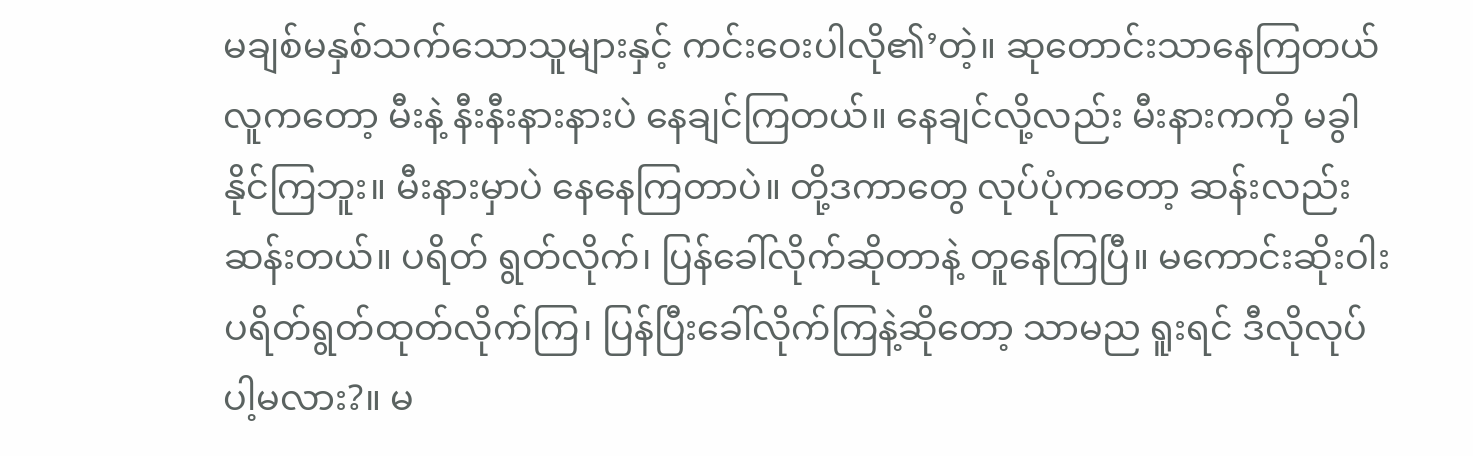မချစ်မနှစ်သက်သောသူများနှင့် ကင်းဝေးပါလို၏’တဲ့။ ဆုတောင်းသာနေကြတယ် လူကတော့ မီးနဲ့ နီးနီးနားနားပဲ နေချင်ကြတယ်။ နေချင်လို့လည်း မီးနားကကို မခွါနိုင်ကြဘူး။ မီးနားမှာပဲ နေနေကြတာပဲ။ တို့ဒကာတွေ လုပ်ပုံကတော့ ဆန်းလည်းဆန်းတယ်။ ပရိတ် ရွတ်လိုက်၊ ပြန်ခေါ်လိုက်ဆိုတာနဲ့ တူနေကြပြီ။ မကောင်းဆိုးဝါး ပရိတ်ရွတ်ထုတ်လိုက်ကြ၊ ပြန်ပြီးခေါ်လိုက်ကြနဲ့ဆိုတော့ သာမည ရူးရင် ဒီလိုလုပ်ပါ့မလား?။ မ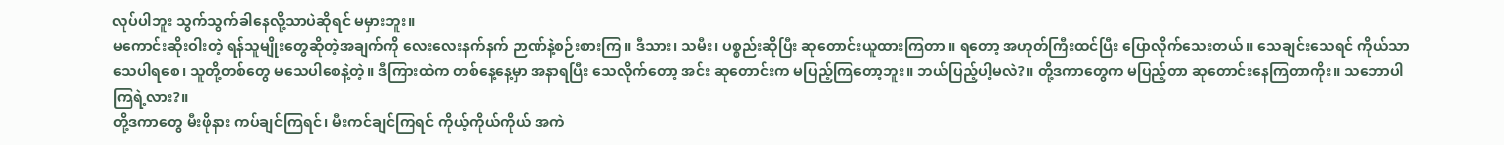လုပ်ပါဘူး သွက်သွက်ခါနေလို့သာပဲဆိုရင် မမှားဘူး။
မကောင်းဆိုးဝါးတဲ့ ရန်သူမျိုးတွေဆိုတဲ့အချက်ကို လေးလေးနက်နက် ဉာဏ်နဲ့စဉ်းစားကြ။ ဒီသား၊ သမီး၊ ပစ္စည်းဆိုပြီး ဆုတောင်းယူထားကြတာ။ ရတော့ အဟုတ်ကြီးထင်ပြီး ပြောလိုက်သေးတယ်။ သေချင်းသေရင် ကိုယ်သာ သေပါရစေ၊ သူတို့တစ်တွေ မသေပါစေနဲ့တဲ့။ ဒီကြားထဲက တစ်နေ့နေ့မှာ အနာရပြီး သေလိုက်တော့ အင်း ဆုတောင်းက မပြည့်ကြတော့ဘူး။ ဘယ်ပြည့်ပါ့မလဲ?။ တို့ဒကာတွေက မပြည့်တာ ဆုတောင်းနေကြတာကိုး။ သဘောပါကြရဲ့လား?။
တို့ဒကာတွေ မီးဖိုနား ကပ်ချင်ကြရင်၊ မီးကင်ချင်ကြရင် ကိုယ့်ကိုယ်ကိုယ် အကဲ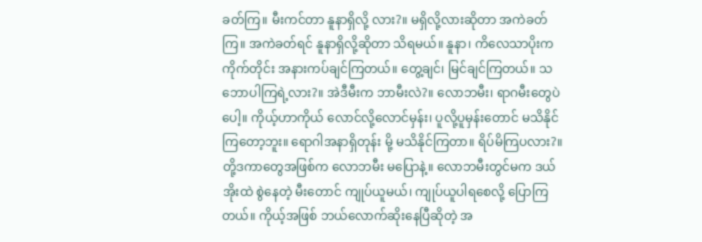ခတ်ကြ။ မီးကင်တာ နူနာရှိလို့ လား?။ မရှိလို့လားဆိုတာ အကဲခတ်ကြ။ အကဲခတ်ရင် နူနာရှိလို့ဆိုတာ သိရမယ်။ နူနာ၊ ကိလေသာပိုးက ကိုက်တိုင်း အနားကပ်ချင်ကြတယ်။ တွေ့ချင်၊ မြင်ချင်ကြတယ်။ သဘောပါကြရဲ့လား?။ အဲဒီမီးက ဘာမီးလဲ?။ လောဘမီး၊ ရာဂမီးတွေပဲပေါ့။ ကိုယ့်ဟာကိုယ် လောင်လို့လောင်မှန်း၊ ပူလို့ပူမှန်းတောင် မသိနိုင်ကြတော့ဘူး။ ရောဂါအနာရှိတုန်း မို့ မသိနိုင်ကြတာ။ ရိပ်မိကြပလား?။
တို့ဒကာတွေအဖြစ်က လောဘမီး မပြောနဲ့။ လောဘမီးတွင်မက ဒယ်အိုးထဲ စွဲနေတဲ့ မီးတောင် ကျုပ်ယူမယ်၊ ကျုပ်ယူပါရစေလို့ ပြောကြတယ်။ ကိုယ့်အဖြစ် ဘယ်လောက်ဆိုးနေပြီဆိုတဲ့ အ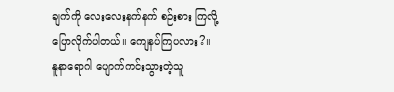ချက်ကို လေးလေးနက်နက် စဉ်းစား ကြလို့ ပြောလိုက်ပါတယ်။ ကျေနပ်ကြပလား?။
နူနာရောဂါ ပျောက်ကင်းသွားတဲ့သူ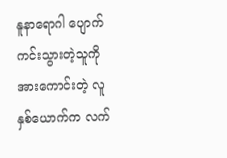နူနာရောဂါ ပျောက်ကင်းသွားတဲ့သူကို အားကောင်းတဲ့ လူနှစ်ယောက်က လက်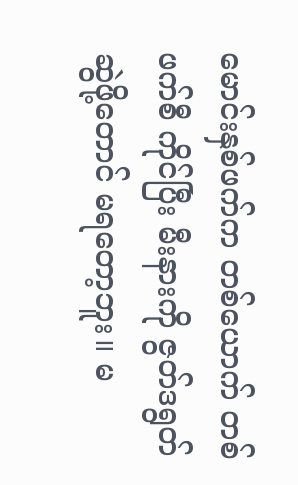မောင်းနှစ်ဖက်က တစ်ယောက် တစ်ဖက်စီ ကိုင်ပြီး မီးနားကို ဇွတ်ဒရွတ် ဆွဲဖို့တောင် မရတော့ဘူး။ မ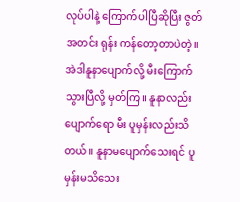လုပ်ပါနဲ့ ကြောက်ပါပြီဆိုပြီး ဇွတ်အတင်း ရုန်း ကန်တော့တာပဲတဲ့။ အဲဒါနူနာပျောက်လို့ မီးကြောက်သွားပြီလို့ မှတ်ကြ။ နူနာလည်းပျောက်ရော မီး ပူမှန်းလည်းသိတယ်။ နူနာမပျောက်သေးရင် ပူမှန်းမသိသေး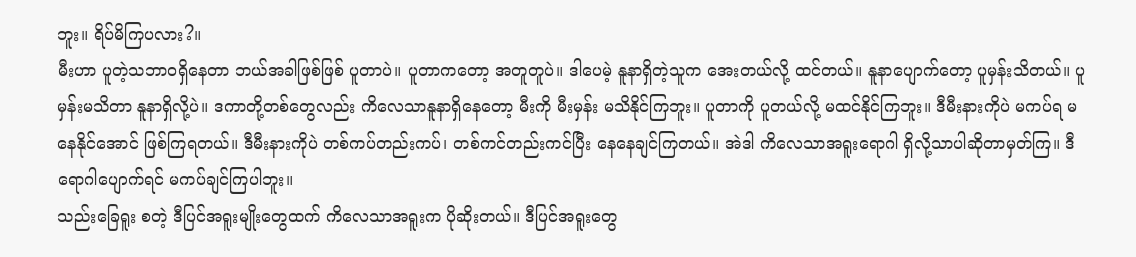ဘူး။ ရိပ်မိကြပလား?။
မီးဟာ ပူတဲ့သဘာဝရှိနေတာ ဘယ်အခါဖြစ်ဖြစ် ပူတာပဲ။ ပူတာကတော့ အတူတူပဲ။ ဒါပေမဲ့ နူနာရှိတဲ့သူက အေးတယ်လို့ ထင်တယ်။ နူနာပျောက်တော့ ပူမှန်းသိတယ်။ ပူမှန်းမသိတာ နူနာရှိလို့ပဲ။ ဒကာတို့တစ်တွေလည်း ကိလေသာနူနာရှိနေတော့ မီးကို မီးမှန်း မသိနိုင်ကြဘူး။ ပူတာကို ပူတယ်လို့ မထင်နိုင်ကြဘူး။ ဒီမီးနားကိုပဲ မကပ်ရ မနေနိုင်အောင် ဖြစ်ကြရတယ်။ ဒီမီးနားကိုပဲ တစ်ကပ်တည်းကပ်၊ တစ်ကင်တည်းကင်ပြီး နေနေချင်ကြတယ်။ အဲဒါ ကိလေသာအရူးရောဂါ ရှိလို့သာပါဆိုတာမှတ်ကြ။ ဒီရောဂါပျောက်ရင် မကပ်ချင်ကြပါဘူး။
သည်းခြေရူး စတဲ့ ဒီပြင်အရူးမျိုးတွေထက် ကိလေသာအရူးက ပိုဆိုးတယ်။ ဒီပြင်အရူးတွေ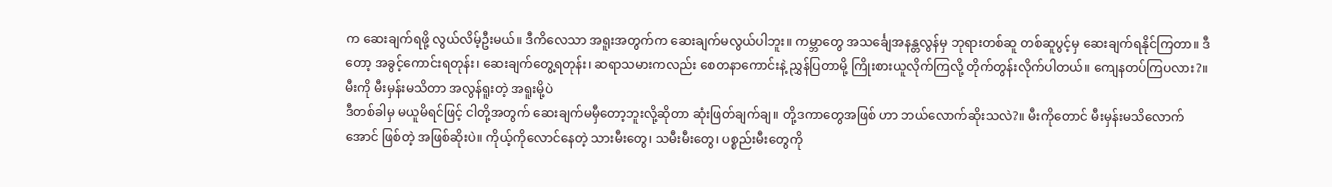က ဆေးချက်ရဖို့ လွယ်လိမ့်ဦးမယ်။ ဒီကိလေသာ အရူးအတွက်က ဆေးချက်မလွယ်ပါဘူး။ ကမ္ဘာတွေ အသင်္ချေအနန္တလွန်မှ ဘုရားတစ်ဆူ တစ်ဆူပွင့်မှ ဆေးချက်ရနိုင်ကြတာ။ ဒီတော့ အခွင့်ကောင်းရတုန်း၊ ဆေးချက်တွေ့ရတုန်း၊ ဆရာသမားကလည်း စေတနာကောင်းနဲ့ ညွှန်ပြတာမို့ ကြိုးစားယူလိုက်ကြလို့ တိုက်တွန်းလိုက်ပါတယ်။ ကျေနတပ်ကြပလား?။
မီးကို မီးမှန်းမသိတာ အလွန်ရူးတဲ့ အရူးမို့ပဲ
ဒီတစ်ခါမှ မယူမိရင်ဖြင့် ငါတို့အတွက် ဆေးချက်မမှီတော့ဘူးလို့ဆိုတာ ဆုံးဖြတ်ချက်ချ။ တို့ဒကာတွေအဖြစ် ဟာ ဘယ်လောက်ဆိုးသလဲ?။ မီးကိုတောင် မီးမှန်းမသိလောက်အောင် ဖြစ်တဲ့ အဖြစ်ဆိုးပဲ။ ကိုယ့်ကိုလောင်နေတဲ့ သားမီးတွေ၊ သမီးမီးတွေ၊ ပစ္စည်းမီးတွေကို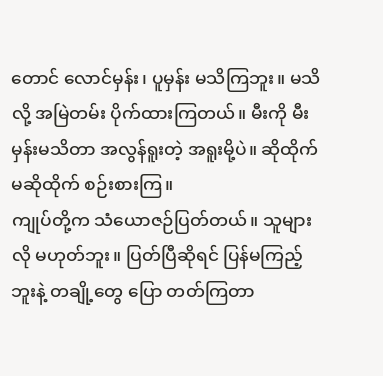တောင် လောင်မှန်း၊ ပူမှန်း မသိကြဘူး။ မသိလို့ အမြဲတမ်း ပိုက်ထားကြတယ်။ မီးကို မီးမှန်းမသိတာ အလွန်ရူးတဲ့ အရူးမို့ပဲ။ ဆိုထိုက် မဆိုထိုက် စဉ်းစားကြ။
ကျုပ်တို့က သံယောဇဉ်ပြတ်တယ်။ သူများလို မဟုတ်ဘူး။ ပြတ်ပြီဆိုရင် ပြန်မကြည့်ဘူးနဲ့ တချို့တွေ ပြော တတ်ကြတာ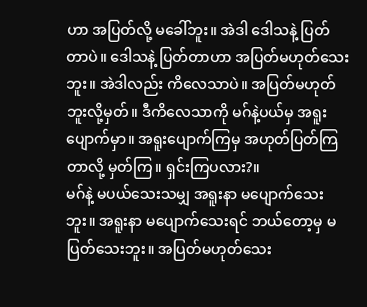ဟာ အပြတ်လို့ မခေါ်ဘူး။ အဲဒါ ဒေါသနဲ့ ပြတ်တာပဲ။ ဒေါသနဲ့ ပြတ်တာဟာ အပြတ်မဟုတ်သေးဘူး။ အဲဒါလည်း ကိလေသာပဲ။ အပြတ်မဟုတ်ဘူးလို့မှတ်။ ဒီကိလေသာကို မဂ်နဲ့ပယ်မှ အရူးပျောက်မှာ။ အရူးပျောက်ကြမှ အဟုတ်ပြတ်ကြတာလို့ မှတ်ကြ။ ရှင်းကြပလား?။
မဂ်နဲ့ မပယ်သေးသမျှ အရူးနာ မပျောက်သေးဘူး။ အရူးနာ မပျောက်သေးရင် ဘယ်တော့မှ မပြတ်သေးဘူး။ အပြတ်မဟုတ်သေး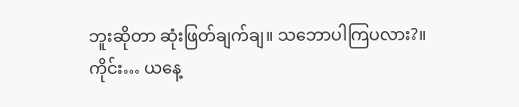ဘူးဆိုတာ ဆုံးဖြတ်ချက်ချ။ သဘောပါကြပလား?။
ကိုင်း… ယနေ့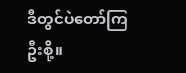ဒီတွင်ပဲတော်ကြဦးစို့။